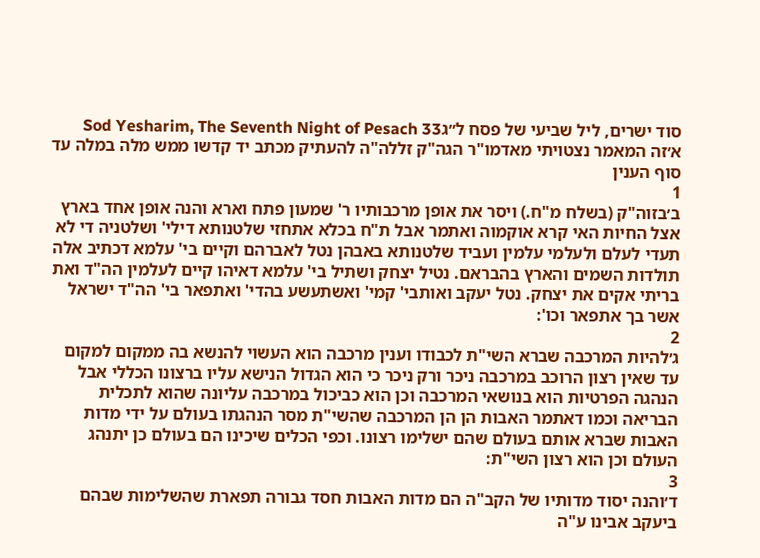סוד ישרים, ליל שביעי של פסח ל״גSod Yesharim, The Seventh Night of Pesach 33
א׳זה המאמר נצטויתי מאדמו"ר הגה"ק זללה"ה להעתיק מכתב יד קדשו ממש מלה במלה עד סוף הענין
1
ב׳בזוה"ק (בשלח מ"ח.) ויסר את אופן מרכבותיו ר' שמעון פתח וארא והנה אופן אחד בארץ אצל החיות האי קרא אוקמוה ואתמר אבל ת"ח בכלא אתחזי שלטנותא דילי' ושלטניה די לא תעדי לעלם ולעלמי עלמין ועביד שלטנותא באבהן נטל לאברהם וקיים בי' עלמא דכתיב אלה תולדות השמים והארץ בהבראם. נטיל יצחק ושתיל בי' עלמא דאיהו קיים לעלמין הה"ד ואת בריתי אקים את יצחק. נטל יעקב ואותבי' קמי' ואשתעשע בהדי' ואתפאר בי' הה"ד ישראל אשר בך אתפאר וכו':
2
ג׳להיות המרכבה שברא השי"ת לכבודו וענין מרכבה הוא העשוי להנשא בה ממקום למקום עד שאין רצון הרוכב במרכבה ניכר ורק ניכר כי הוא הגדול הנישא עליו ברצונו הכללי אבל הנהגה הפרטיות הוא בנושאי המרכבה וכן הוא כביכול במרכבה עליונה שהוא לתכלית הבריאה וכמו דאתמר האבות הן הן המרכבה שהשי"ת מסר הנהגתו בעולם על ידי מדות האבות שברא אותם בעולם שהם ישלימו רצונו. וכפי הכלים שיכינו הם בעולם כן יתנהג העולם וכן הוא רצון השי"ת:
3
ד׳והנה יסוד מדותיו של הקב"ה הם מדות האבות חסד גבורה תפארת שהשלימות שבהם ביעקב אבינו ע"ה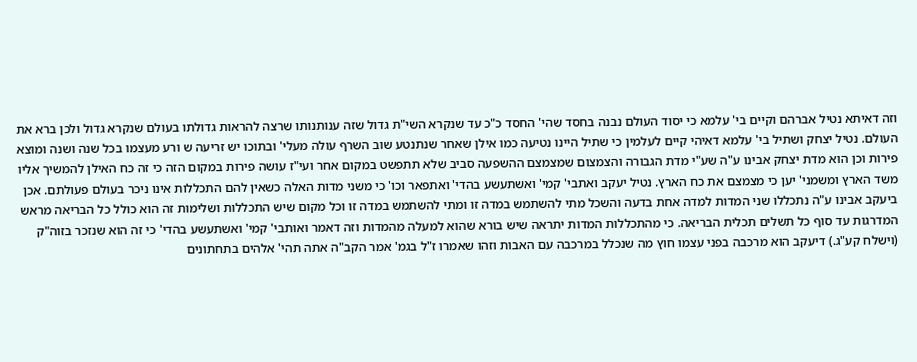וזה דאיתא נטיל אברהם וקיים בי' עלמא כי יסוד העולם נבנה בחסד שהי' החסד כ"כ עד שנקרא השי"ת גדול שזה ענותנותו שרצה להראות גדולתו בעולם שנקרא גדול ולכן ברא את העולם. נטיל יצחק ושתיל בי' עלמא דאיהי קיים לעלמין כי שתיל היינו נטיעה כמו אילן שאחר שנתנטע שוב השרף עולה מעלי' ובתוכו יש זריעה ש ורע מעצמו בכל שנה ושנה ומוצא פירות וכן הוא מדת יצחק אבינו ע"ה שע"י מדת הגבורה והצמצום שמצמצם ההשפעה סביב שלא תתפשט במקום אחר ועי"ז עושה פירות במקום הזה כי זה כח האילן להמשיך אליו משד הארץ ומשמני' יען כי מצמצם את כח הארץ. נטיל יעקב ואתבי' קמי' ואשתעשע בהדי' ואתפאר וכו' כי משני מדות האלה כשאין להם התכללות אינו ניכר בעולם פעולתם. אכן ביעקב אבינו ע"ה נתכללו שני המדות למדה אחת בדעה והשכל מתי להשתמש במדה זו ומתי להשתמש במדה זו וכל מקום שיש התכללות ושלימות זה הוא כולל כל הבריאה מראש המדרגות עד סוף כל תשלים תכלית הבריאה. כי מהתכללות המדות יתראה שיש בורא שהוא למעלה מהמדות וזה דאמר ואותבי' קמי' ואשתעשע בהדי' כי זה הוא שנזכר בזוה"ק (וישלח קע"ג.) דיעקב הוא מרכבה בפני עצמו חוץ מה שנכלל במרכבה עם האבות וזהו שאמרו ז"ל בגמ' אמר הקב"ה אתה תהי' אלהים בתחתונים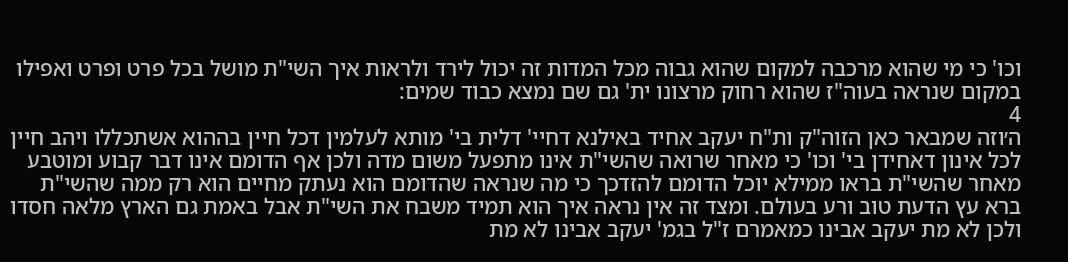וכו' כי מי שהוא מרכבה למקום שהוא גבוה מכל המדות זה יכול לירד ולראות איך השי"ת מושל בכל פרט ופרט ואפילו במקום שנראה בעוה"ז שהוא רחוק מרצונו ית' גם שם נמצא כבוד שמים:
4
ה׳וזה שמבאר כאן הזוה"ק ות"ח יעקב אחיד באילנא דחיי' דלית בי' מותא לעלמין דכל חיין בההוא אשתכללו ויהב חיין לכל אינון דאחידן בי' וכו' כי מאחר שרואה שהשי"ת אינו מתפעל משום מדה ולכן אף הדומם אינו דבר קבוע ומוטבע מאחר שהשי"ת בראו ממילא יוכל הדומם להזדכך כי מה שנראה שהדומם הוא נעתק מחיים הוא רק ממה שהשי"ת ברא עץ הדעת טוב ורע בעולם. ומצד זה אין נראה איך הוא תמיד משבח את השי"ת אבל באמת גם הארץ מלאה חסדו ולכן לא מת יעקב אבינו כמאמרם ז"ל בגמ' יעקב אבינו לא מת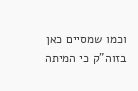וכמו שמסיים כאן בזוה"ק כי המיתה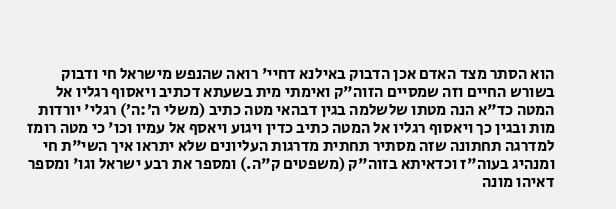הוא הסתר מצד האדם אכן הדבוק באילנא דחיי' רואה שהנפש מישראל חי ודבוק בשורש החיים וזה שמסיים הזוה"ק ואימתי מית בשעתא דכתיב ויאסוף רגליו אל המטה כד"א הנה מטתו שלשלמה בגין דבהאי מטה כתיב (משלי ה׳:ה׳) רגלי' יורדות מות ובגין כך ויאסוף רגליו אל המטה כתיב כדין ויגוע ויאסף אל עמיו וכו' כי מטה רומז למדרגה תחתונה שזה מסתיר תחתית מדרגות העליונים שלא יתראו איך השי"ת חי ומנהיג בעוה"ז וכדאיתא בזוה"ק (משפטים ק"ה.) ומספר את רבע ישראל וגו' ומספר דאיהו מונה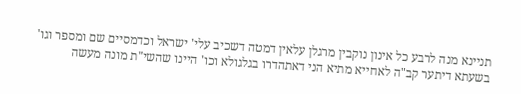תניינא מנה לרבע כל אינון נוקבין מרגלן עלאין דמטה דשכיב עלי' ישראל וכדמסיים שם ומספר וגו' בשעתא דיתער קב"ה לאחייא מתיא הני דאתהדרו בגלגולא וכו' היינו שהשי"ת מונה מעשה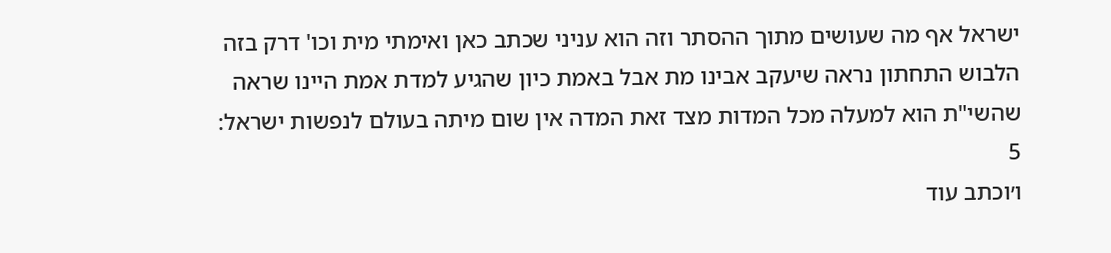ישראל אף מה שעושים מתוך ההסתר וזה הוא עניני שכתב כאן ואימתי מית וכו' דרק בזה הלבוש התחתון נראה שיעקב אבינו מת אבל באמת כיון שהגיע למדת אמת היינו שראה שהשי"ת הוא למעלה מכל המדות מצד זאת המדה אין שום מיתה בעולם לנפשות ישראל:
5
ו׳וכתב עוד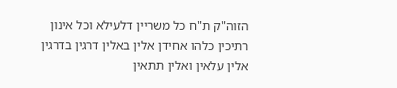הזוה"ק ת"ח כל משריין דלעילא וכל אינון רתיכין כלהו אחידן אלין באלין דרגין בדרגין אלין עלאין ואלין תתאין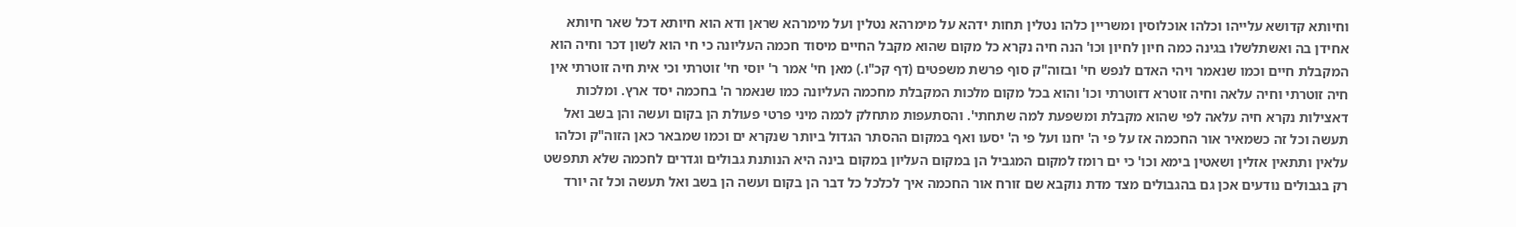וחיותא קדושא עלייהו וכלהו אוכלוסין ומשריין כלהו נטלין תחות ידהא על מימרהא נטלין ועל מימרהא שראן ודא הוא חיותא דכל שאר חיותא אחידן בה ואשתלשלו בגינה כמה חיון לחיון וכו' הנה חיה נקרא כל מקום שהוא מקבל החיים מיסוד חכמה העליונה כי חי הוא לשון דכר וחיה הוא המקבלת חיים וכמו שנאמר ויהי האדם לנפש חי' ובזוה"ק סוף פרשת משפטים (דף קכ"ו.) מאן חי' אמר ר' יוסי חי' זוטרתי וכי אית חיה זוטרתי אין חיה זוטרתי וחיה עלאה וחיה זוטרא דזוטרתי וכו' והוא בכל מקום מלכות המקבלת מחכמה העליונה כמו שנאמר ה' בחכמה יסד ארץ. ומלכות דאצילות נקרא חיה עלאה לפי שהוא מקבלת ומשפעת למה שתחתי'. והסתעפות מתחלק לכמה מיני פרטי פעולת הן בקום ועשה והן בשב ואל תעשה וכל זה כשמאיר אור החכמה אז על פי ה' יחנו ועל פי ה' יסעו ואף במקום ההסתר הגדול ביותר שנקרא ים וכמו שמבאר כאן הזוה"ק וכלהו עלאין ותתאין אזלין ושאטין בימא וכו' כי ים רומז למקום המגביל הן במקום העליון במקום בינה היא הנותנת גבולים וגדרים לחכמה שלא תתפשט רק בגבולים נודעים אכן גם בהגבולים מצד מדת נוקבא שם זורח אור החכמה איך לכלכל כל דבר הן בקום ועשה הן בשב ואל תעשה וכל זה יורד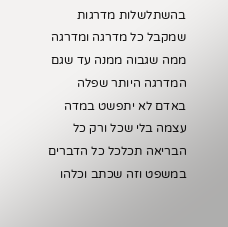בהשתלשלות מדרגות שמקבל כל מדרגה ומדרגה ממה שגבוה ממנה עד שגם המדרגה היותר שפלה באדם לא יתפשט במדה עצמה בלי שכל ורק כל הבריאה תכלכל כל הדברים במשפט וזה שכתב וכלהו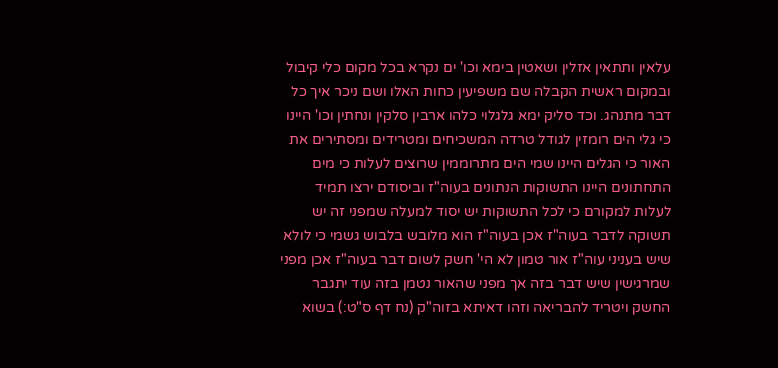עלאין ותתאין אזלין ושאטין בימא וכו' ים נקרא בכל מקום כלי קיבול ובמקום ראשית הקבלה שם משפיעין כחות האלו ושם ניכר איך כל דבר מתנהג. וכד סליק ימא גלגלוי כלהו ארבין סלקין ונחתין וכו' היינו כי גלי הים רומזין לגודל טרדה המשכיחים ומטרידים ומסתירים את האור כי הגלים היינו שמי הים מתרוממין שרוצים לעלות כי מים התחתונים היינו התשוקות הנתונים בעוה"ז וביסודם ירצו תמיד לעלות למקורם כי לכל התשוקות יש יסוד למעלה שמפני זה יש תשוקה לדבר בעוה"ז אכן בעוה"ז הוא מלובש בלבוש גשמי כי לולא שיש בעניני עוה"ז אור טמון לא הי' חשק לשום דבר בעוה"ז אכן מפני שמרגישין שיש דבר בזה אך מפני שהאור נטמן בזה עוד יתגבר החשק ויטריד להבריאה וזהו דאיתא בזוה"ק (נח דף ס"ט:) בשוא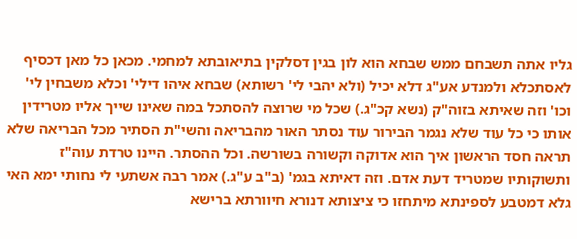גליו אתה תשבחם ממש שבחא הוא לון בגין דסלקין בתיאובתא למחמי. מכאן כל מאן דכסיף לאסתכלא ולמנדע אע"ג דלא יכיל (ולא יהבי לי' רשותא) שבחא איהו דילי' וכלא משבחין לי' וכו' וזה שאיתא בזוה"ק (נשא קכ"ג.) שכל מי שרוצה להסתכל במה שאינו שייך אליו מטרידין אותו כי כל עוד שלא נגמר הבירור עוד נסתר האור מהבריאה והשי"ת הסתיר מכל הבריאה שלא תראה חסד הראשון איך הוא אדוקה וקשורה בשורשה. וכל ההסתר. היינו טרדת עוה"ז ותשוקותיו שמטריד דעת אדם. וזה דאיתא בגמ' (ב"ב ע"ג.) אמר רבה אשתעי לי נחותי ימא האי גלא דמטבע לספינתא מיתחזו כי ציצותא דנורא חיוורתא ברישא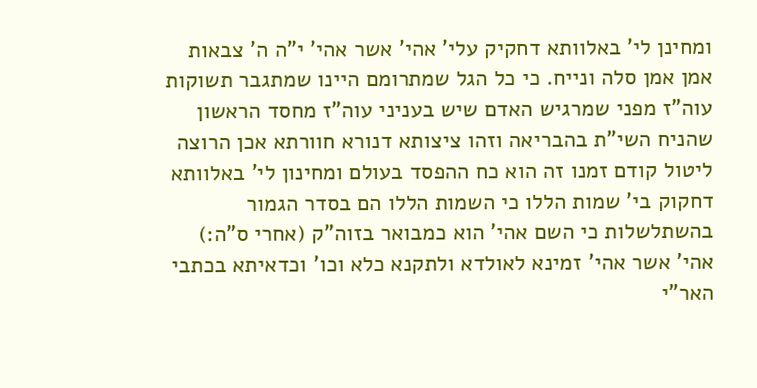ומחינן לי' באלוותא דחקיק עלי' אהי' אשר אהי' י"ה ה' צבאות אמן אמן סלה ונייח. כי כל הגל שמתרומם היינו שמתגבר תשוקות עוה"ז מפני שמרגיש האדם שיש בעניני עוה"ז מחסד הראשון שהניח השי"ת בהבריאה וזהו ציצותא דנורא חוורתא אכן הרוצה ליטול קודם זמנו זה הוא כח ההפסד בעולם ומחינון לי' באלוותא דחקוק בי' שמות הללו כי השמות הללו הם בסדר הגמור בהשתלשלות כי השם אהי' הוא כמבואר בזוה"ק (אחרי ס"ה:) אהי' אשר אהי' זמינא לאולדא ולתקנא כלא וכו' וכדאיתא בכתבי האר"י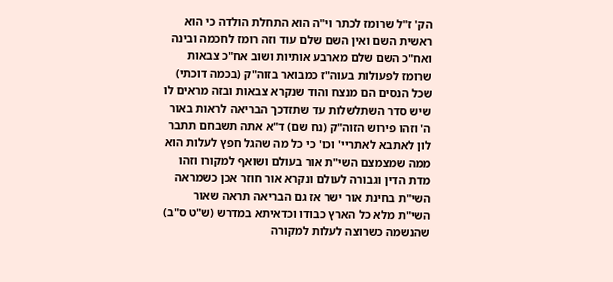הק' ז"ל שרומז לכתר וי"ה הוא התחלת הולדה כי הוא ראשית השם ואין השם שלם עוד וזה רומז לחכמה ובינה ואח"כ השם שלם מארבע אותיות ושוב אח"כ צבאות שרומז לפעולות בעוה"ז כמבואר בזוה"ק (בכמה דוכתי) שכל הנסים הם מנצח והוד שנקרא צבאות ובזה מראים לו שיש סדר השתלשלות עד שתזדכך הבריאה לראות באור ה' וזהו פירוש הזוה"ק (נח שם) ד"א אתה תשבחם תתבר לון לאתבא לאתריי' וכו' כי כל מה שהגל חפץ לעלות הוא ממה שמצמצם השי"ת אור בעולם ושואף למקורו וזהו מדת הדין וגבורה לעולם ונקרא אור חוזר אכן כשמראה השי"ת בחינת אור ישר אז גם הבריאה תראה שאור השי"ת מלא כל הארץ כבודו וכדאיתא במדרש (ש"ט ס"ב) שהנשמה כשרוצה לעלות למקורה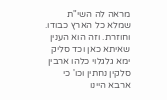מראה לה השי"ת שמלא כל הארץ כבודו. וחוזרת. וזה הוא הענין שאיתא כאן וכד סליק ימא גלגלוי כלהו ארבין סלקין נחתין וכו' כי ארבא היינו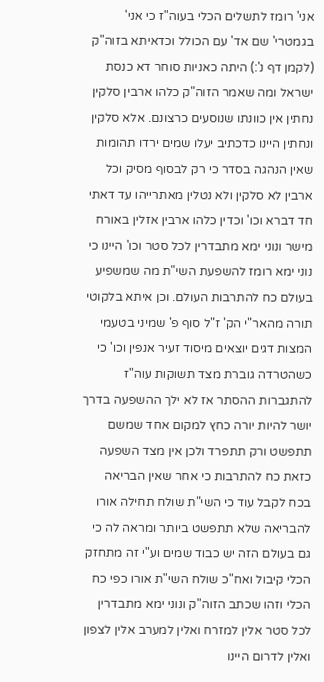אני' רומז לתשלים הכלי בעוה"ז כי אני' בגמטרי' שם אד' עם הכולל וכדאיתא בזוה"ק (לקמן דף נ':) היתה כאניות סוחר דא כנסת ישראל ומה שאמר הזוה"ק כלהו ארבין סלקין נחתין אין כוונתו שנוסעים כרצונם. אלא סלקין ונחתין היינו כדכתיב יעלו שמים ירדו תהומות שאין הנהגה בסדר כי רק לבסוף מסיק וכל ארבין לא סלקין ולא נטלין מאתרייהו עד דאתי חד דברא וכו' וכדין כלהו ארבין אזלין באורח מישר ונוני ימא מתבדרין לכל סטר וכו' היינו כי נוני ימא רומז להשפעת השי"ת מה שמשפיע בעולם כח להתרבות העולם. וכן איתא בלקוטי תורה מהאר"י הק' ז"ל סוף פ' שמיני בטעמי המצות דגים יוצאים מיסוד זעיר אנפין וכו' כי כשהטרדה גוברת מצד תשוקות עוה"ז להתגברות ההסתר אז לא ילך ההשפעה בדרך יושר להיות יורה כחץ למקום אחד שמשם תתפשט ורק תתפרד ולכן אין מצד השפעה כזאת כח להתרבות כי אחר שאין הבריאה בכח לקבל עוד כי השי"ת שולח תחילה אורו להבריאה שלא תתפשט ביותר ומראה לה כי גם בעולם הזה יש כבוד שמים וע"י זה מתחזק הכלי קיבול ואח"כ שולח השי"ת אורו כפי כח הכלי וזהו שכתב הזוה"ק ונוני ימא מתבדרין לכל סטר אלין למזרח ואלין למערב אלין לצפון ואלין לדרום היינו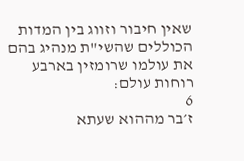שאין חיבור וזווג בין המדות הכוללים שהשי"ת מנהיג בהם את עולמו שרומזין בארבע רוחות עולם:
6
ז׳בר מההוא שעתא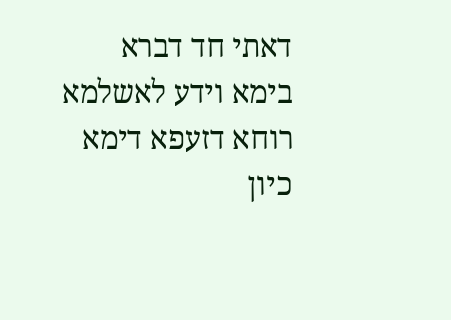דאתי חד דברא בימא וידע לאשלמא רוחא דזעפא דימא כיון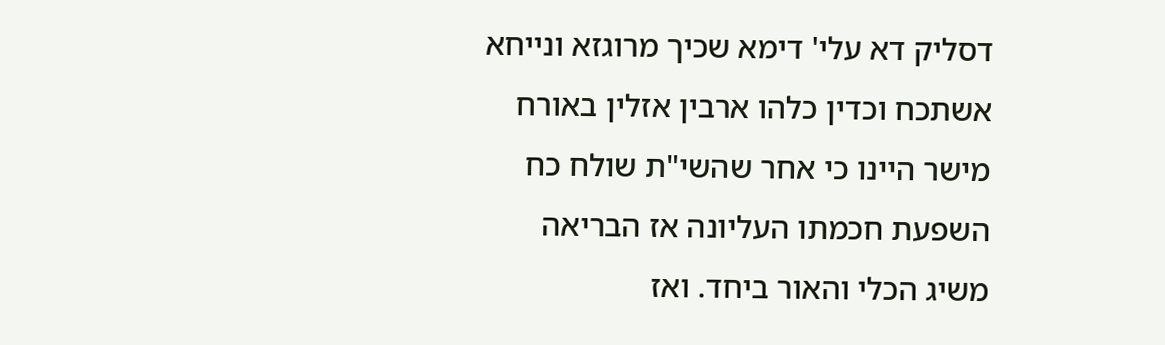דסליק דא עלי' דימא שכיך מרוגזא ונייחא אשתכח וכדין כלהו ארבין אזלין באורח מישר היינו כי אחר שהשי"ת שולח כח השפעת חכמתו העליונה אז הבריאה משיג הכלי והאור ביחד. ואז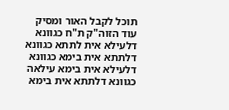תוכל לקבל האור ומסיק עוד הזוה"ק ת"ח כגוונא דלעילא אית לתתא כגוונא דלתתא אית בימא כגוונא דלעילא אית בימא עילאה כגוונא דלתתא אית בימא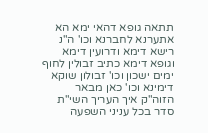תתאה גופא דהאי ימא הא אתערנא לחברנא וכו' ה"נ רישא דימא ודרועין דימא וגופא דימא כתיב זבולין לחוף ימים ישכון וכו' זבולון שוקא דימינא וכו' כאן מבאר הזוה"ק איך העריך השי"ת סדר בכל עניני השפעה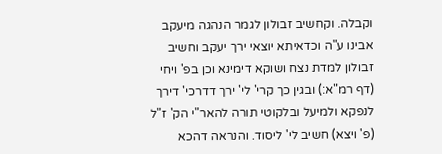וקבלה. וקחשיב זבולון לגמר הנהגה מיעקב אבינו ע"ה וכדאיתא יוצאי ירך יעקב וחשיב זבולון למדת נצח ושוקא דימינא וכן בפ' ויחי (דף רמ"א:) ובגין כך קרי' לי' ירך דדרכי' דירך לנפקא ולמיעל ובלקוטי תורה להאר"י הק' ז"ל (פ' ויצא) חשיב לי' ליסוד. והנראה דהכא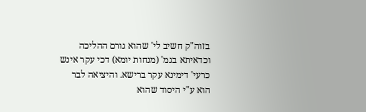בזוה"ק חשיב לי' שהוא גורם ההליכה וכדאיתא בגמ' (מנחות יומא) דכי עקר אינש כרעי' דימינא עקר ברישא. והיציאה לבר הוא ע"י היסוד שהוא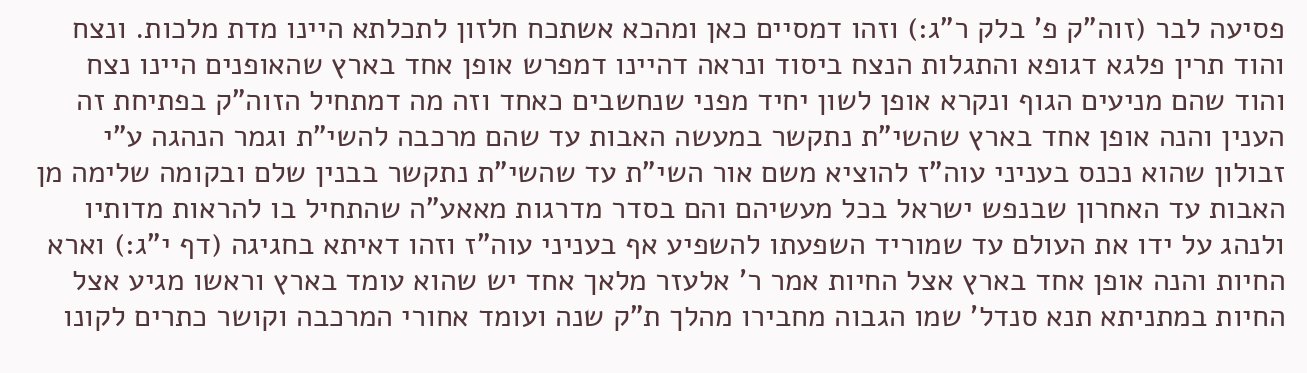פסיעה לבר (זוה"ק פ' בלק ר"ג:) וזהו דמסיים כאן ומהכא אשתכח חלזון לתכלתא היינו מדת מלכות. ונצח והוד תרין פלגא דגופא והתגלות הנצח ביסוד ונראה דהיינו דמפרש אופן אחד בארץ שהאופנים היינו נצח והוד שהם מניעים הגוף ונקרא אופן לשון יחיד מפני שנחשבים כאחד וזה מה דמתחיל הזוה"ק בפתיחת זה הענין והנה אופן אחד בארץ שהשי"ת נתקשר במעשה האבות עד שהם מרכבה להשי"ת וגמר הנהגה ע"י זבולון שהוא נכנס בעניני עוה"ז להוציא משם אור השי"ת עד שהשי"ת נתקשר בבנין שלם ובקומה שלימה מן האבות עד האחרון שבנפש ישראל בכל מעשיהם והם בסדר מדרגות מאאע"ה שהתחיל בו להראות מדותיו ולנהג על ידו את העולם עד שמוריד השפעתו להשפיע אף בעניני עוה"ז וזהו דאיתא בחגיגה (דף י"ג:) וארא החיות והנה אופן אחד בארץ אצל החיות אמר ר' אלעזר מלאך אחד יש שהוא עומד בארץ וראשו מגיע אצל החיות במתניתא תנא סנדל' שמו הגבוה מחבירו מהלך ת"ק שנה ועומד אחורי המרכבה וקושר כתרים לקונו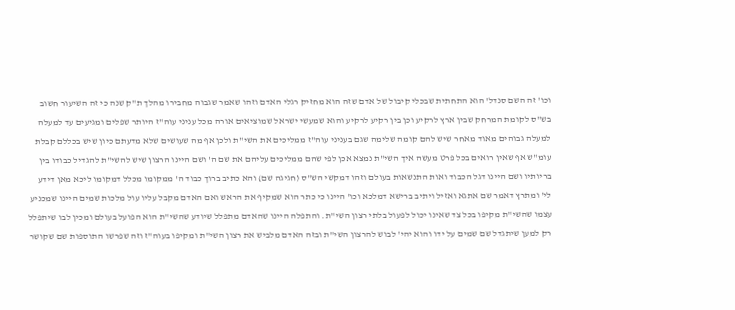וכו' זה השם סנדל' הוא התחתית שבכלי קיבול של אדם שזה הוא מחזיק רגלי האדם וזהו שאמר שגבוה מחבירו מהלך ת"ק שנה כי זה השיעור חשוב בש"ס לקומת המרחק שבין ארץ לרקיע וכן בין רקיע לרקיע והוא שמעשי ישראל שמוציאים אורה מכל עניני עוה"ז היותר שפלים ומגיעים עד למעלה למעלה גבוהים מאוד מאחר שיש להם קומה שלימה שגם בעניני עוה"ז ממליכים את השי"ת ולכן אף מה שעושים שלא מדעתם כיון שיש בכללם קבלת עומ"ש אף שאין רואים בכל פרט מעשה איך השי"ת נמצא אכן לפי שהם ממליכים עליהם את שם ה' ושם היינו הרצון שיש להשי"ת להגדיל כבודו בין בריותיו ושם היינו דגל הכבוד ואות התנשאות בעולם וזהו דמקשי הש"ס (חגיגה שם) והא כתיב ברוך כבוד ה' ממקומו מכלל דמקומו ליכא מאן דידע לי' ומתרץ דאמר שם אתגא ואזיל ויתיב ברישא דמלכא וכו' היינו כי כתר הוא שמקיף את הראש ואם האדם מקבל עליו עול מלכות שמים היינו שמכניע עצמו שהשי"ת מקיפו בכל צד שאינו יכול לפעול בלתי רצון השי"ת. והתפלה היינו שהאדם מתפלל שיודע שהשי"ת הוא הפועל בעולם ומכין לבו שיתפלל רק למען שיתגדל שם שמים על ידו והוא יהי' לבוש להרצון השי"ת ובזה האדם מלביש את רצון השי"ת ומקיפו בעוה"ז וזה שפרשו התוספות שם שקושר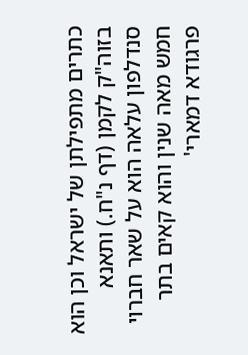כתרים מתפילתן של ישראל וכן הוא בזוה"ק לקמן (דף נ"ח.) ותאנא סנדלפון עלאה הוא על שאר חברוי חמש מאה שנין והוא קאים בתר פרגודא דמארי'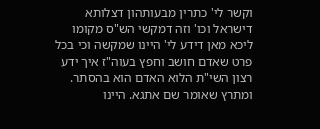וקשר לי' כתרין מבעותהון דצלותא דישראל וכו' וזה דמקשי הש"ס מקומו ליכא מאן דידע לי' היינו שמקשה וכי בכל פרט שאדם חושב וחפץ בעוה"ז איך ידע רצון השי"ת הלוא האדם הוא בהסתר. ומתרץ שאומר שם אתגא. היינו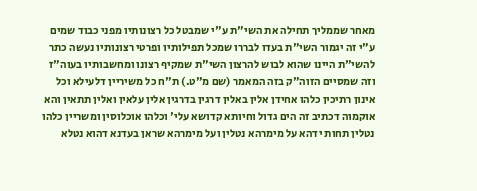מאחר שממליך תחילה את השי"ת ע"י שמבטל כל רצונותיו מפני כבוד שמים ע"י זה יגמור השי"ת בעדו לבררו שמכל תפילותיו ופרטי רצונותיו נעשה כתר להשי"ת היינו שהוא לבוש להרצון השי"ת שמקיף רצונו ומחשבותיו בעוה"ז וזה שמסיים הזוה"ק בזה המאמר (שם מ"ט.) ת"ח כל משיריין דלעילא וכל אינון רתיכין כלהו אחידן אלין באלין דרגין בדרגין אלין עלאין ואלין תתאין והא אוקמוה דכתיב זה הים גדול וחיותא קדושא עלי' וכלהו אוכלוסין ומשריין כלהו נטלין תחות ידהא על מימרהא נטלין ועל מימרהא שראן בעדנא דהוא נטלא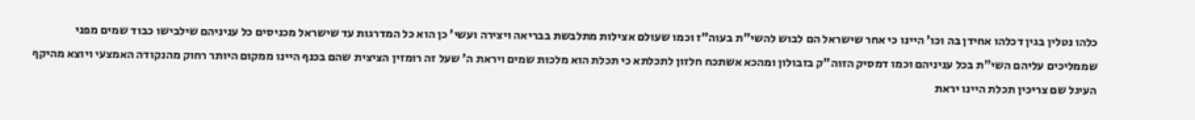כלהו נטלין בגין דכלהו אחידן בה וכו' היינו כי אחר שישראל הם לבוש להשי"ת בעוה"ז וכמו שעולם אצילות מתלבשת בבריאה ויצירה ועשי' כן הוא כל המדרגות עד שישראל מכניסים כל עניניהם שילבישו כבוד שמים מפני שממליכים עליהם השי"ת בכל עניניהם וכמו דמסיק הזוה"ק בזבולון ומהכא אשתכח חלזון לתכלתא כי תכלת הוא מלכות שמים ויראת ה' שעל זה רומזין הציצית שהם בכנף היינו ממקום היותר רחוק מהנקודה האמצעי ויוצא מהיקף העיגל שם צריכין תכלת היינו יראת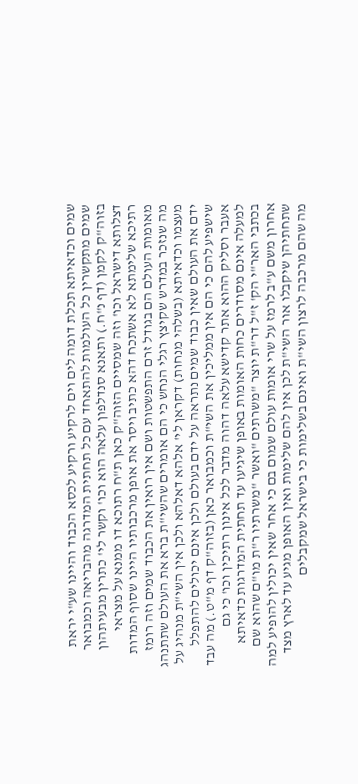שמים וכדאיתא תכלת דומה לים וים לרקיע ורקיע לכסא הכבוד והיינו שע"י יראת שמים מתקשרין כל העולמות להתאחד עם כל תחתית המדרגה מהבריאה וכמבואר בזוה"ק לקמן (דף נ"ח.) ותאנא סנדלפון עלאה הוא וכו' וקשר לי' כתרין מבעיתהון דצלותא דישראל וכו' וזה שמסיים הזוה"ק כאן ת"ח רתוכא דו ממנא על מצראי רתיכא שלימתא לא אשתכח דהא כתיב ויסר את אופן מרכבותיו היינו שסוף המדות מאומות העולם הם בגודל זרם התפשטות ושם אין רואין את הכבוד שמים וזה רומז מה שנזכר במדרש שקיצץ רגלי הנחש כי הם אומרים שהשי"ת ברא את העולם שתתנהג מעצמו וכדאיתא (בשלהי מנחות) דקראן לי' אלהא דאלהא ולכן אין השי"ת מנהיג על ידם את העולם שאין כבוד שמים נתראה על ידם בעולם ולכן אינם יכולים להתפלל שישפיע להם כי הם אין ממליכין את השי"ת וכמבואר כאן (בזוה"ק דף מ"ט.) מה עבד אעבר וסליק ההוא אתר קדישא עלאה דהוה מדבר לכל אינון רתיכין וכו' כי גם למעלה אינם מסודרים כחות האומות באופן שיגיעו עד תחתית המדרגות כדאיתא בכתבי האר"י הק' ז"ל דר"ת יוצר "משרתים "ואשר "משרתיו ר"ת מו"ם שהוא שם אחרון משם ע"ב לרמז על שרי אומות עולם שמום בם כי אחר שאין יכולין להופיע למה שתחתיהן שיקבלו אור השי"ת לכן אין להם שלימות ואין האופן מגיע עד לארץ מצד מה שהם מרכבה לרצון השי"ת ואינם בשלימות כי בישראל שמקבלים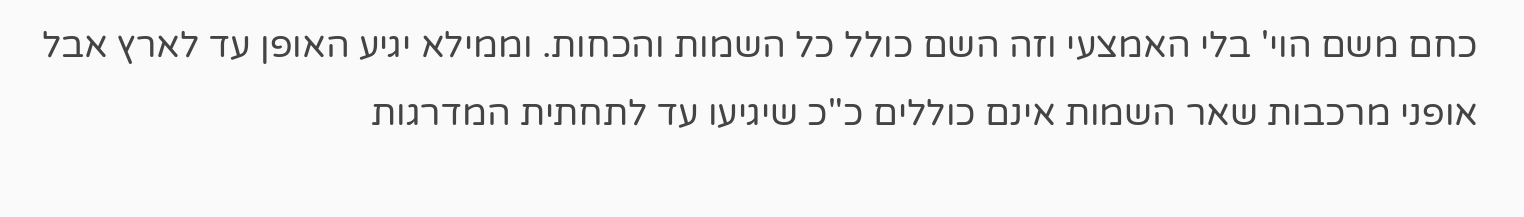כחם משם הוי' בלי האמצעי וזה השם כולל כל השמות והכחות. וממילא יגיע האופן עד לארץ אבל אופני מרכבות שאר השמות אינם כוללים כ"כ שיגיעו עד לתחתית המדרגות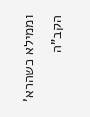וממילא כשהרא' הקב"ה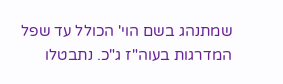שמתנהג בשם הוי' הכולל עד שפל המדרגות בעוה"ז ג"כ. נתבטלו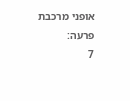אופני מרכבת פרעה:
7